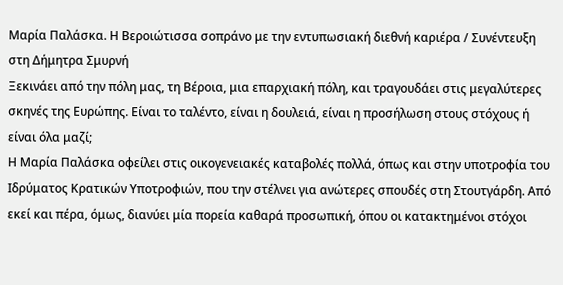Μαρία Παλάσκα. Η Βεροιώτισσα σοπράνο με την εντυπωσιακή διεθνή καριέρα / Συνέντευξη στη Δήμητρα Σμυρνή
Ξεκινάει από την πόλη μας, τη Βέροια, μια επαρχιακή πόλη, και τραγουδάει στις μεγαλύτερες σκηνές της Ευρώπης. Είναι το ταλέντο, είναι η δουλειά, είναι η προσήλωση στους στόχους ή είναι όλα μαζί;
Η Μαρία Παλάσκα οφείλει στις οικογενειακές καταβολές πολλά, όπως και στην υποτροφία του Ιδρύματος Κρατικών Υποτροφιών, που την στέλνει για ανώτερες σπουδές στη Στουτγάρδη. Από εκεί και πέρα, όμως, διανύει μία πορεία καθαρά προσωπική, όπου οι κατακτημένοι στόχοι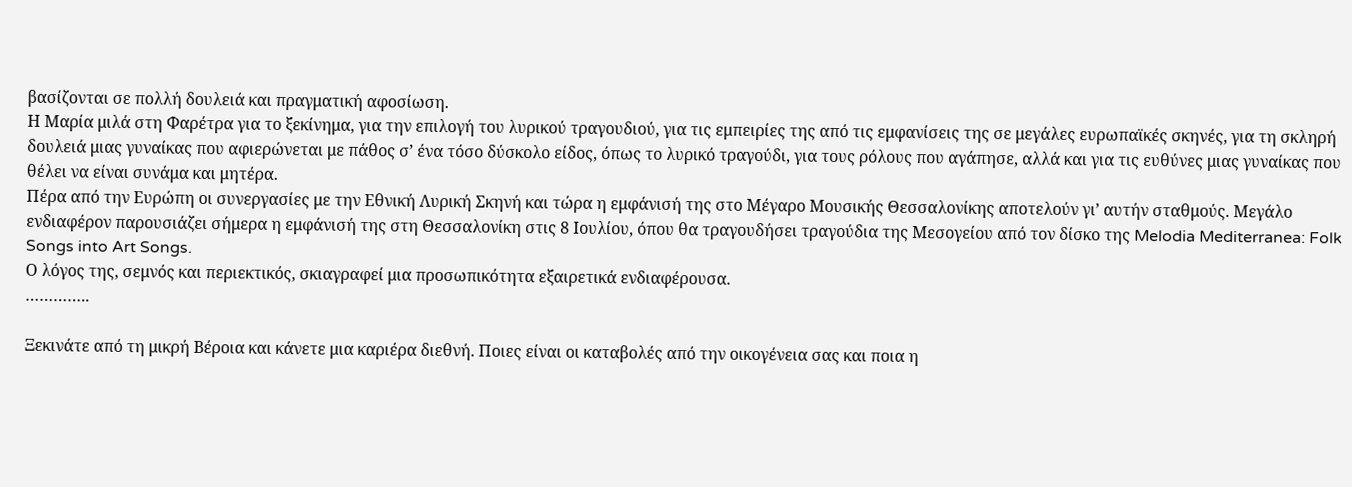βασίζονται σε πολλή δουλειά και πραγματική αφοσίωση.
Η Μαρία μιλά στη Φαρέτρα για το ξεκίνημα, για την επιλογή του λυρικού τραγουδιού, για τις εμπειρίες της από τις εμφανίσεις της σε μεγάλες ευρωπαϊκές σκηνές, για τη σκληρή δουλειά μιας γυναίκας που αφιερώνεται με πάθος σ’ ένα τόσο δύσκολο είδος, όπως το λυρικό τραγούδι, για τους ρόλους που αγάπησε, αλλά και για τις ευθύνες μιας γυναίκας που θέλει να είναι συνάμα και μητέρα.
Πέρα από την Ευρώπη οι συνεργασίες με την Εθνική Λυρική Σκηνή και τώρα η εμφάνισή της στο Μέγαρο Μουσικής Θεσσαλονίκης αποτελούν γι’ αυτήν σταθμούς. Μεγάλο ενδιαφέρον παρουσιάζει σήμερα η εμφάνισή της στη Θεσσαλονίκη στις 8 Ιουλίου, όπου θα τραγουδήσει τραγούδια της Μεσογείου από τον δίσκο της Melodia Mediterranea: Folk Songs into Art Songs.
Ο λόγος της, σεμνός και περιεκτικός, σκιαγραφεί μια προσωπικότητα εξαιρετικά ενδιαφέρουσα.
…………..

Ξεκινάτε από τη μικρή Βέροια και κάνετε μια καριέρα διεθνή. Ποιες είναι οι καταβολές από την οικογένεια σας και ποια η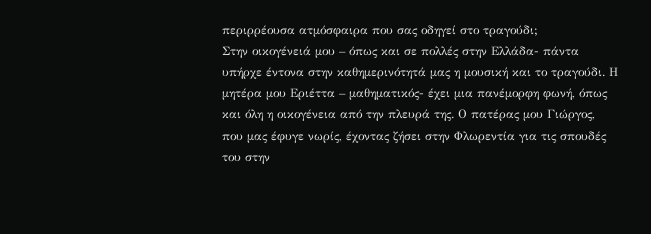περιρρέουσα ατμόσφαιρα που σας οδηγεί στο τραγούδι;
Στην οικογένειά μου – όπως και σε πολλές στην Ελλάδα- πάντα υπήρχε έντονα στην καθημερινότητά μας η μουσική και το τραγούδι. Η μητέρα μου Εριέττα – μαθηματικός- έχει μια πανέμορφη φωνή, όπως και όλη η οικογένεια από την πλευρά της. Ο πατέρας μου Γιώργος, που μας έφυγε νωρίς, έχοντας ζήσει στην Φλωρεντία για τις σπουδές του στην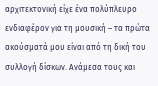αρχιτεκτονική είχε ένα πολύπλευρο ενδιαφέρον για τη μουσική – τα πρώτα ακούσματά μου είναι από τη δική του συλλογή δίσκων. Ανάμεσα τους και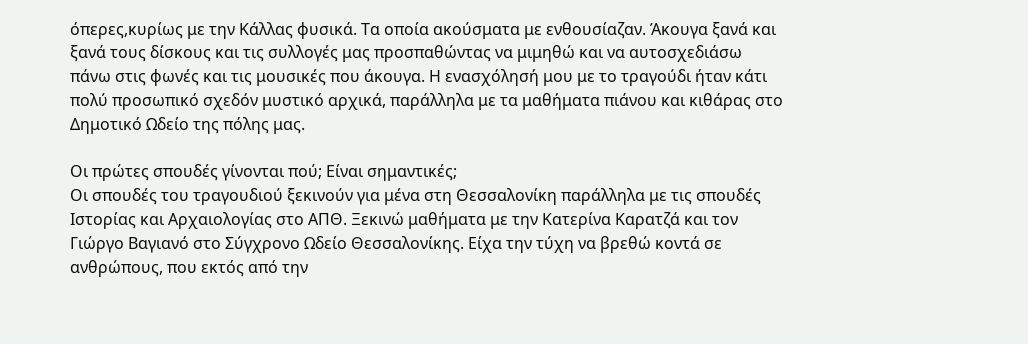όπερες,κυρίως με την Κάλλας φυσικά. Τα οποία ακούσματα με ενθουσίαζαν. Άκουγα ξανά και ξανά τους δίσκους και τις συλλογές μας προσπαθώντας να μιμηθώ και να αυτοσχεδιάσω πάνω στις φωνές και τις μουσικές που άκουγα. Η ενασχόλησή μου με το τραγούδι ήταν κάτι πολύ προσωπικό σχεδόν μυστικό αρχικά, παράλληλα με τα μαθήματα πιάνου και κιθάρας στο Δημοτικό Ωδείο της πόλης μας.

Οι πρώτες σπουδές γίνονται πού; Είναι σημαντικές;
Οι σπουδές του τραγουδιού ξεκινούν για μένα στη Θεσσαλονίκη παράλληλα με τις σπουδές Ιστορίας και Αρχαιολογίας στο ΑΠΘ. Ξεκινώ μαθήματα με την Κατερίνα Καρατζά και τον Γιώργο Βαγιανό στο Σύγχρονο Ωδείο Θεσσαλονίκης. Είχα την τύχη να βρεθώ κοντά σε ανθρώπους, που εκτός από την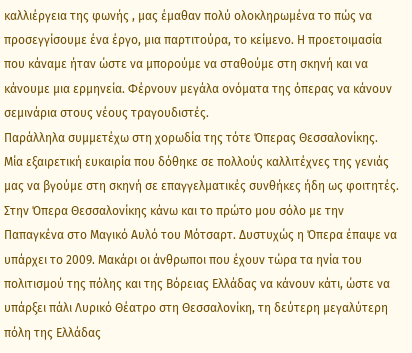καλλιέργεια της φωνής , μας έμαθαν πολύ ολοκληρωμένα το πώς να προσεγγίσουμε ένα έργο, μια παρτιτούρα, το κείμενο. Η προετοιμασία που κάναμε ήταν ώστε να μπορούμε να σταθούμε στη σκηνή και να κάνουμε μια ερμηνεία. Φέρνουν μεγάλα ονόματα της όπερας να κάνουν σεμινάρια στους νέους τραγουδιστές.
Παράλληλα συμμετέχω στη χορωδία της τότε Όπερας Θεσσαλονίκης. Μία εξαιρετική ευκαιρία που δόθηκε σε πολλούς καλλιτέχνες της γενιάς μας να βγούμε στη σκηνή σε επαγγελματικές συνθήκες ήδη ως φοιτητές. Στην Όπερα Θεσσαλονίκης κάνω και το πρώτο μου σόλο με την Παπαγκένα στο Μαγικό Αυλό του Μότσαρτ. Δυστυχώς η Όπερα έπαψε να υπάρχει το 2009. Μακάρι οι άνθρωποι που έχουν τώρα τα ηνία του πολιτισμού της πόλης και της Βόρειας Ελλάδας να κάνουν κάτι, ώστε να υπάρξει πάλι Λυρικό Θέατρο στη Θεσσαλονίκη, τη δεύτερη μεγαλύτερη πόλη της Ελλάδας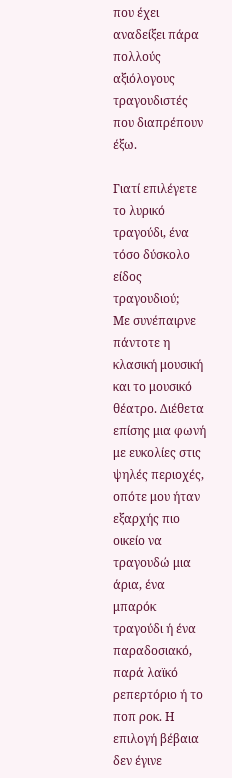που έχει αναδείξει πάρα πολλούς αξιόλογους τραγουδιστές που διαπρέπουν έξω.

Γιατί επιλέγετε το λυρικό τραγούδι, ένα τόσο δύσκολο είδος τραγουδιού;
Με συνέπαιρνε πάντοτε η κλασική μουσική και το μουσικό θέατρο. Διέθετα επίσης μια φωνή με ευκολίες στις ψηλές περιοχές, οπότε μου ήταν εξαρχής πιο οικείο να τραγουδώ μια άρια, ένα μπαρόκ τραγούδι ή ένα παραδοσιακό, παρά λαϊκό ρεπερτόριο ή το ποπ ροκ. Η επιλογή βέβαια δεν έγινε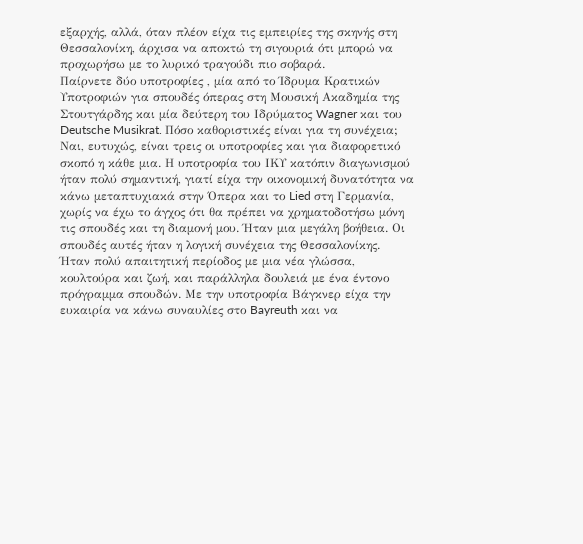εξαρχής, αλλά, όταν πλέον είχα τις εμπειρίες της σκηνής στη Θεσσαλονίκη, άρχισα να αποκτώ τη σιγουριά ότι μπορώ να προχωρήσω με το λυρικό τραγούδι πιο σοβαρά.
Παίρνετε δύο υποτροφίες , μία από το Ίδρυμα Κρατικών Υποτροφιών για σπουδές όπερας στη Μουσική Ακαδημία της Στουτγάρδης και μία δεύτερη του Ιδρύματος Wagner και του Deutsche Musikrat. Πόσο καθοριστικές είναι για τη συνέχεια;
Ναι, ευτυχώς, είναι τρεις οι υποτροφίες και για διαφορετικό σκοπό η κάθε μια. Η υποτροφία του ΙΚΥ κατόπιν διαγωνισμού ήταν πολύ σημαντική, γιατί είχα την οικονομική δυνατότητα να κάνω μεταπτυχιακά στην Όπερα και το Lied στη Γερμανία, χωρίς να έχω το άγχος ότι θα πρέπει να χρηματοδοτήσω μόνη τις σπουδές και τη διαμονή μου. Ήταν μια μεγάλη βοήθεια. Οι σπουδές αυτές ήταν η λογική συνέχεια της Θεσσαλονίκης.
Ήταν πολύ απαιτητική περίοδος με μια νέα γλώσσα, κουλτούρα και ζωή, και παράλληλα δουλειά με ένα έντονο πρόγραμμα σπουδών. Με την υποτροφία Βάγκνερ είχα την ευκαιρία να κάνω συναυλίες στο Bayreuth και να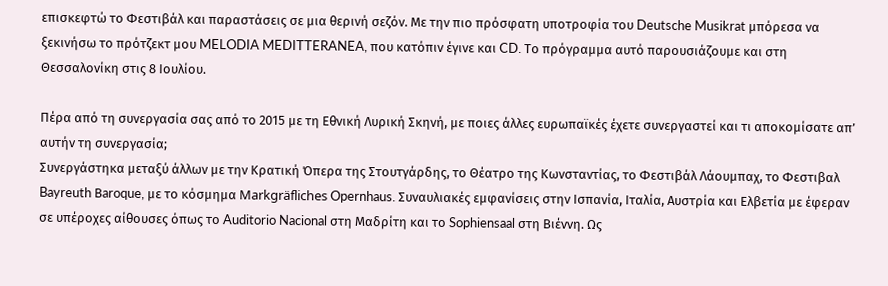επισκεφτώ το Φεστιβάλ και παραστάσεις σε μια θερινή σεζόν. Με την πιο πρόσφατη υποτροφία του Deutsche Musikrat μπόρεσα να ξεκινήσω το πρότζεκτ μου MELODIA MEDITTERANEA, που κατόπιν έγινε και CD. Το πρόγραμμα αυτό παρουσιάζουμε και στη Θεσσαλονίκη στις 8 Ιουλίου.

Πέρα από τη συνεργασία σας από το 2015 με τη Εθνική Λυρική Σκηνή, με ποιες άλλες ευρωπαϊκές έχετε συνεργαστεί και τι αποκομίσατε απ’ αυτήν τη συνεργασία;
Συνεργάστηκα μεταξύ άλλων με την Κρατική Όπερα της Στουτγάρδης, το Θέατρο της Κωνσταντίας, το Φεστιβάλ Λάουμπαχ, το Φεστιβαλ Bayreuth Βaroque, με το κόσμημα Markgräfliches Opernhaus. Συναυλιακές εμφανίσεις στην Ισπανία, Ιταλία, Αυστρία και Ελβετία με έφεραν σε υπέροχες αίθουσες όπως το Auditorio Nacional στη Μαδρίτη και το Sophiensaal στη Βιέννη. Ως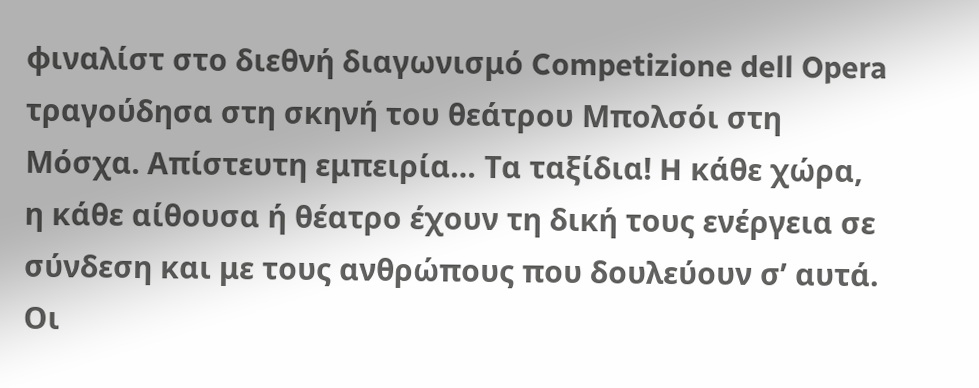φιναλίστ στο διεθνή διαγωνισμό Competizione dell Opera τραγούδησα στη σκηνή του θεάτρου Μπολσόι στη Μόσχα. Απίστευτη εμπειρία… Τα ταξίδια! H κάθε χώρα, η κάθε αίθουσα ή θέατρο έχουν τη δική τους ενέργεια σε σύνδεση και με τους ανθρώπους που δουλεύουν σ’ αυτά. Οι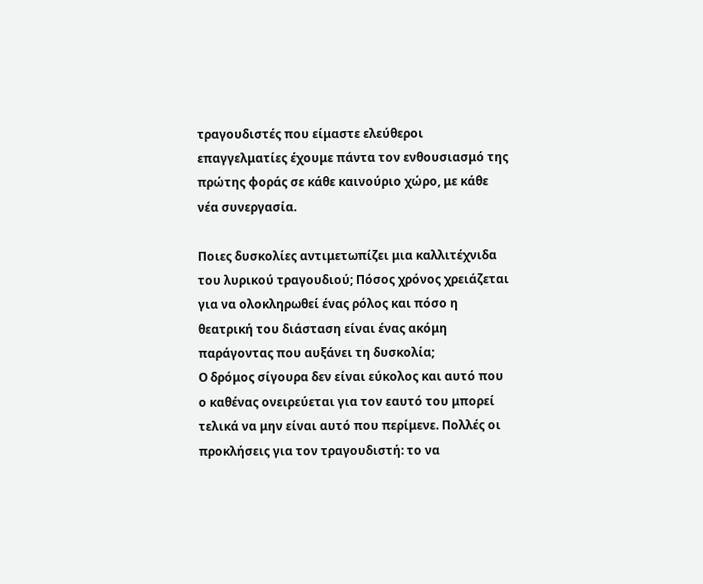τραγουδιστές που είμαστε ελεύθεροι επαγγελματίες έχουμε πάντα τον ενθουσιασμό της πρώτης φοράς σε κάθε καινούριο χώρο, με κάθε νέα συνεργασία.

Ποιες δυσκολίες αντιμετωπίζει μια καλλιτέχνιδα του λυρικού τραγουδιού; Πόσος χρόνος χρειάζεται για να ολοκληρωθεί ένας ρόλος και πόσο η θεατρική του διάσταση είναι ένας ακόμη παράγοντας που αυξάνει τη δυσκολία;
Ο δρόμος σίγουρα δεν είναι εύκολος και αυτό που ο καθένας ονειρεύεται για τον εαυτό του μπορεί τελικά να μην είναι αυτό που περίμενε. Πολλές οι προκλήσεις για τον τραγουδιστή: το να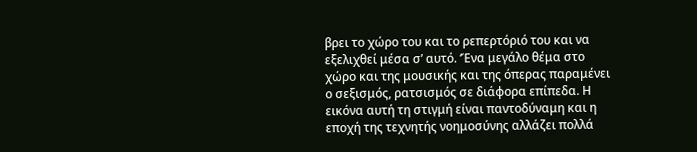βρει το χώρο του και το ρεπερτόριό του και να εξελιχθεί μέσα σ’ αυτό. ‘Ένα μεγάλο θέμα στο χώρο και της μουσικής και της όπερας παραμένει ο σεξισμός, ρατσισμός σε διάφορα επίπεδα. Η εικόνα αυτή τη στιγμή είναι παντοδύναμη και η εποχή της τεχνητής νοημοσύνης αλλάζει πολλά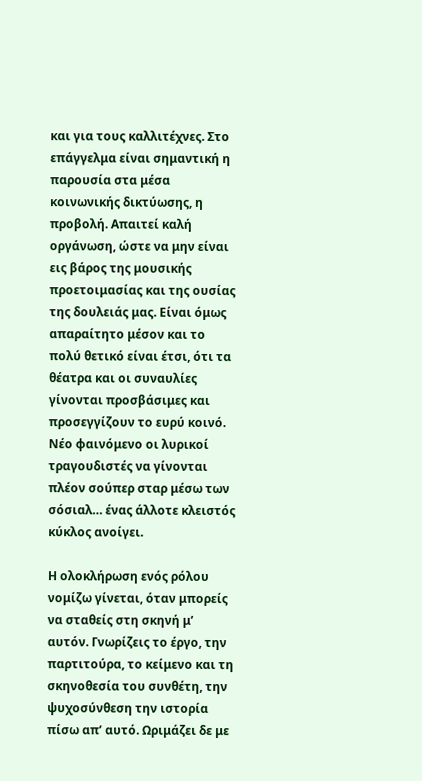και για τους καλλιτέχνες. Στο επάγγελμα είναι σημαντική η παρουσία στα μέσα κοινωνικής δικτύωσης, η προβολή. Απαιτεί καλή οργάνωση, ώστε να μην είναι εις βάρος της μουσικής προετοιμασίας και της ουσίας της δουλειάς μας. Είναι όμως απαραίτητο μέσον και το πολύ θετικό είναι έτσι, ότι τα θέατρα και οι συναυλίες γίνονται προσβάσιμες και προσεγγίζουν το ευρύ κοινό. Νέο φαινόμενο οι λυρικοί τραγουδιστές να γίνονται πλέον σούπερ σταρ μέσω των σόσιαλ… ένας άλλοτε κλειστός κύκλος ανοίγει.

Η ολοκλήρωση ενός ρόλου νομίζω γίνεται, όταν μπορείς να σταθείς στη σκηνή μ’ αυτόν. Γνωρίζεις το έργο, την παρτιτούρα, το κείμενο και τη σκηνοθεσία του συνθέτη, την ψυχοσύνθεση την ιστορία πίσω απ’ αυτό. Ωριμάζει δε με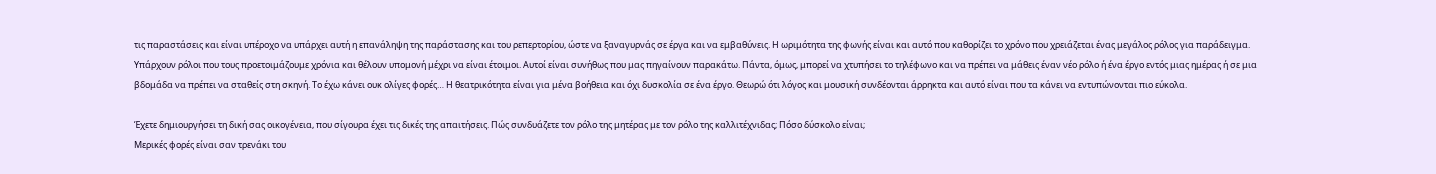τις παραστάσεις και είναι υπέροχο να υπάρχει αυτή η επανάληψη της παράστασης και του ρεπερτορίου, ώστε να ξαναγυρνάς σε έργα και να εμβαθύνεις. Η ωριμότητα της φωνής είναι και αυτό που καθορίζει το χρόνο που χρειάζεται ένας μεγάλος ρόλος για παράδειγμα. Υπάρχουν ρόλοι που τους προετοιμάζουμε χρόνια και θέλουν υπομονή μέχρι να είναι έτοιμοι. Αυτοί είναι συνήθως που μας πηγαίνουν παρακάτω. Πάντα, όμως, μπορεί να χτυπήσει το τηλέφωνο και να πρέπει να μάθεις έναν νέο ρόλο ή ένα έργο εντός μιας ημέρας ή σε μια βδομάδα να πρέπει να σταθείς στη σκηνή. Το έχω κάνει ουκ ολίγες φορές… Η θεατρικότητα είναι για μένα βοήθεια και όχι δυσκολία σε ένα έργο. Θεωρώ ότι λόγος και μουσική συνδέονται άρρηκτα και αυτό είναι που τα κάνει να εντυπώνονται πιο εύκολα.

Έχετε δημιουργήσει τη δική σας οικογένεια, που σίγουρα έχει τις δικές της απαιτήσεις. Πώς συνδυάζετε τον ρόλο της μητέρας με τον ρόλο της καλλιτέχνιδας; Πόσο δύσκολο είναι;
Μερικές φορές είναι σαν τρενάκι του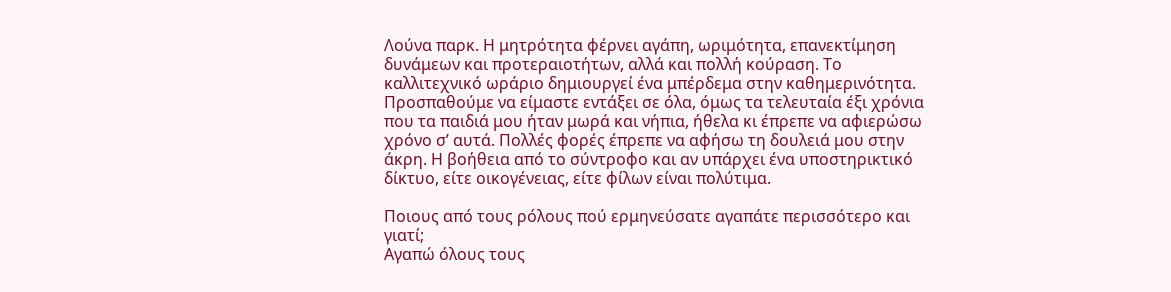Λούνα παρκ. Η μητρότητα φέρνει αγάπη, ωριμότητα, επανεκτίμηση δυνάμεων και προτεραιοτήτων, αλλά και πολλή κούραση. Το καλλιτεχνικό ωράριο δημιουργεί ένα μπέρδεμα στην καθημερινότητα. Προσπαθούμε να είμαστε εντάξει σε όλα, όμως τα τελευταία έξι χρόνια που τα παιδιά μου ήταν μωρά και νήπια, ήθελα κι έπρεπε να αφιερώσω χρόνο σ’ αυτά. Πολλές φορές έπρεπε να αφήσω τη δουλειά μου στην άκρη. Η βοήθεια από το σύντροφο και αν υπάρχει ένα υποστηρικτικό δίκτυο, είτε οικογένειας, είτε φίλων είναι πολύτιμα.

Ποιους από τους ρόλους πού ερμηνεύσατε αγαπάτε περισσότερο και γιατί;
Αγαπώ όλους τους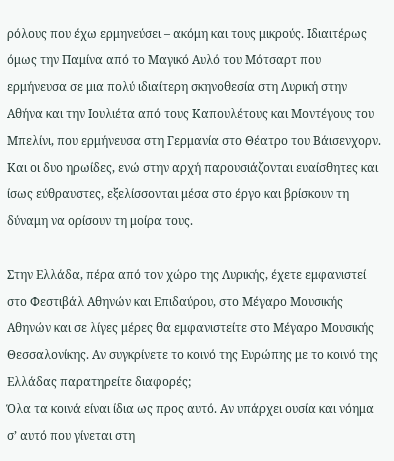ρόλους που έχω ερμηνεύσει – ακόμη και τους μικρούς. Ιδιαιτέρως όμως την Παμίνα από το Μαγικό Αυλό του Μότσαρτ που ερμήνευσα σε μια πολύ ιδιαίτερη σκηνοθεσία στη Λυρική στην Αθήνα και την Ιουλιέτα από τους Καπουλέτους και Μοντέγους του Μπελίνι, που ερμήνευσα στη Γερμανία στο Θέατρο του Βάισενχορν. Και οι δυο ηρωίδες, ενώ στην αρχή παρουσιάζονται ευαίσθητες και ίσως εύθραυστες, εξελίσσονται μέσα στο έργο και βρίσκουν τη δύναμη να ορίσουν τη μοίρα τους.

Στην Ελλάδα, πέρα από τον χώρο της Λυρικής, έχετε εμφανιστεί στο Φεστιβάλ Αθηνών και Επιδαύρου, στο Μέγαρο Μουσικής Αθηνών και σε λίγες μέρες θα εμφανιστείτε στο Μέγαρο Μουσικής Θεσσαλονίκης. Αν συγκρίνετε το κοινό της Ευρώπης με το κοινό της Ελλάδας παρατηρείτε διαφορές;
Όλα τα κοινά είναι ίδια ως προς αυτό. Αν υπάρχει ουσία και νόημα σ’ αυτό που γίνεται στη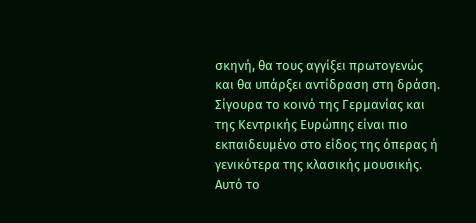σκηνή, θα τους αγγίξει πρωτογενώς και θα υπάρξει αντίδραση στη δράση.
Σίγουρα το κοινό της Γερμανίας και της Κεντρικής Ευρώπης είναι πιο εκπαιδευμένο στο είδος της όπερας ή γενικότερα της κλασικής μουσικής. Αυτό το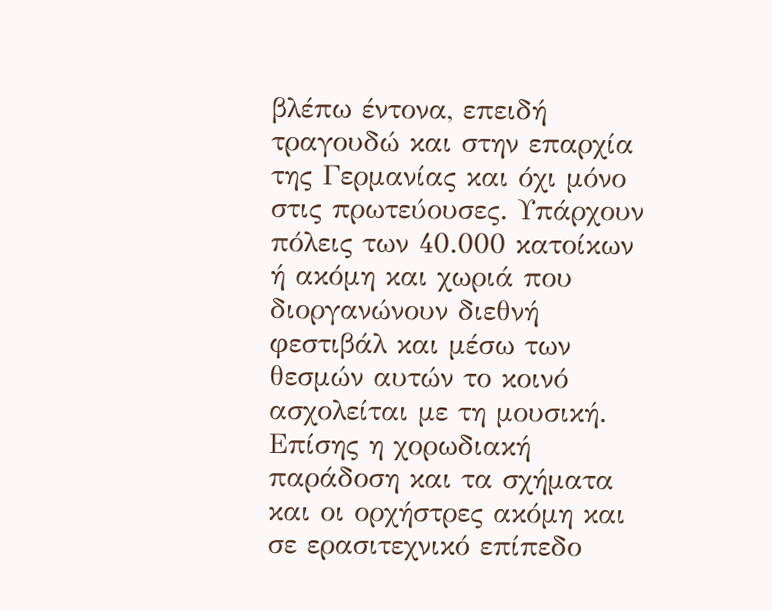βλέπω έντονα, επειδή τραγουδώ και στην επαρχία της Γερμανίας και όχι μόνο στις πρωτεύουσες. Υπάρχουν πόλεις των 40.000 κατοίκων ή ακόμη και χωριά που διοργανώνουν διεθνή φεστιβάλ και μέσω των θεσμών αυτών το κοινό ασχολείται με τη μουσική. Επίσης η χορωδιακή παράδοση και τα σχήματα και οι ορχήστρες ακόμη και σε ερασιτεχνικό επίπεδο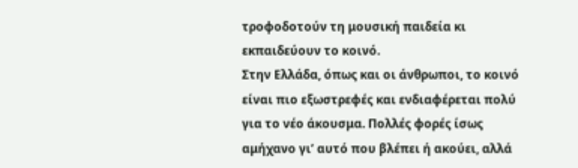τροφοδοτούν τη μουσική παιδεία κι εκπαιδεύουν το κοινό.
Στην Ελλάδα, όπως και οι άνθρωποι, το κοινό είναι πιο εξωστρεφές και ενδιαφέρεται πολύ για το νέο άκουσμα. Πολλές φορές ίσως αμήχανο γι’ αυτό που βλέπει ή ακούει, αλλά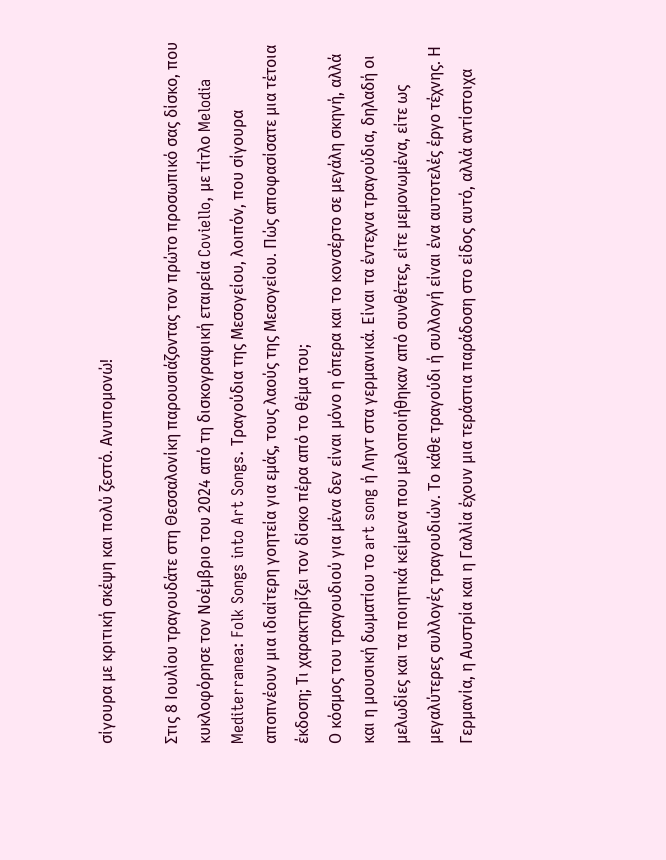σίγουρα με κριτική σκέψη και πολύ ζεστό. Ανυπομονώ!

Στις 8 Ιουλίου τραγουδάτε στη Θεσσαλονίκη παρουσιάζοντας τον πρώτο προσωπικό σας δίσκο, που κυκλοφόρησε τον Νοέμβριο του 2024 από τη δισκογραφική εταιρεία Coviello, με τίτλο Melodia Mediterranea: Folk Songs into Art Songs. Τραγούδια της Μεσογείου, λοιπόν, που σίγουρα αποπνέουν μια ιδιαίτερη γοητεία για εμάς, τους λαούς της Μεσογείου. Πώς αποφασίσατε μια τέτοια έκδοση; Τι χαρακτηρίζει τον δίσκο πέρα από το θέμα του;
Ο κόσμος του τραγουδιού για μένα δεν είναι μόνο η όπερα και το κονσέρτο σε μεγάλη σκηνή, αλλά και η μουσική δωματίου το art song ή Ληντ στα γερμανικά. Είναι τα έντεχνα τραγούδια, δηλαδή οι μελωδίες και τα ποιητικά κείμενα που μελοποιήθηκαν από συνθέτες, είτε μεμονωμένα, είτε ως μεγαλύτερες συλλογές τραγουδιών. Το κάθε τραγούδι ή συλλογή είναι ένα αυτοτελές έργο τέχνης. Η Γερμανία, η Αυστρία και η Γαλλία έχουν μια τεράστια παράδοση στο είδος αυτό, αλλά αντίστοιχα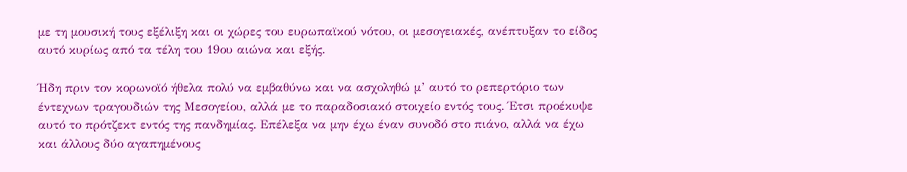με τη μουσική τους εξέλιξη και οι χώρες του ευρωπαϊκού νότου, οι μεσογειακές, ανέπτυξαν το είδος αυτό κυρίως από τα τέλη του 19ου αιώνα και εξής.

Ήδη πριν τον κορωνοϊό ήθελα πολύ να εμβαθύνω και να ασχοληθώ μ’ αυτό το ρεπερτόριο των έντεχνων τραγουδιών της Μεσογείου, αλλά με το παραδοσιακό στοιχείο εντός τους. Έτσι προέκυψε αυτό το πρότζεκτ εντός της πανδημίας. Επέλεξα να μην έχω έναν συνοδό στο πιάνο, αλλά να έχω και άλλους δύο αγαπημένους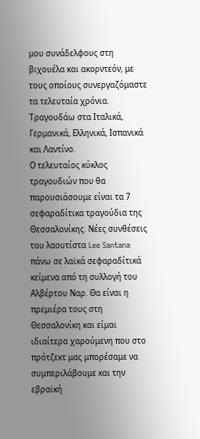μου συνάδελφους στη βιχουέλα και ακορντεόν, με τους οποίους συνεργαζόμαστε τα τελευταία χρόνια. Τραγουδάω στα Ιταλικά, Γερμανικά, Ελληνικά, Ισπανικά και Λαντίνο.
Ο τελευταίος κύκλος τραγουδιών που θα παρουσιάσουμε είναι τα 7 σεφαραδίτικα τραγούδια της Θεσσαλονίκης. Νέες συνθέσεις του λαουτίστα Lee Santana πάνω σε λαϊκά σεφαραδίτικά κείμενα από τη συλλογή του Αλβέρτου Ναρ. Θα είναι η πρεμιέρα τους στη Θεσσαλονίκη και είμαι ιδιαίτερα χαρούμενη που στο πρότζεκτ μας μπορέσαμε να συμπεριλάβουμε και την εβραϊκή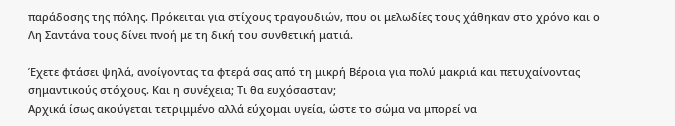παράδοσης της πόλης. Πρόκειται για στίχους τραγουδιών, που οι μελωδίες τους χάθηκαν στο χρόνο και ο Λη Σαντάνα τους δίνει πνοή με τη δική του συνθετική ματιά.

Έχετε φτάσει ψηλά, ανοίγοντας τα φτερά σας από τη μικρή Βέροια για πολύ μακριά και πετυχαίνοντας σημαντικούς στόχους. Και η συνέχεια; Τι θα ευχόσασταν;
Αρχικά ίσως ακούγεται τετριμμένο αλλά εύχομαι υγεία, ώστε το σώμα να μπορεί να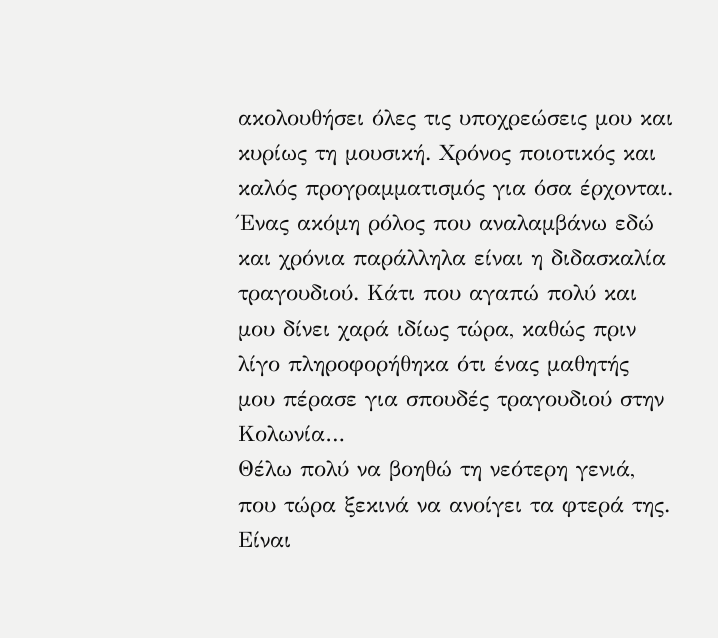ακολουθήσει όλες τις υποχρεώσεις μου και κυρίως τη μουσική. Χρόνος ποιοτικός και καλός προγραμματισμός για όσα έρχονται. Ένας ακόμη ρόλος που αναλαμβάνω εδώ και χρόνια παράλληλα είναι η διδασκαλία τραγουδιού. Κάτι που αγαπώ πολύ και μου δίνει χαρά ιδίως τώρα, καθώς πριν λίγο πληροφορήθηκα ότι ένας μαθητής μου πέρασε για σπουδές τραγουδιού στην Κολωνία…
Θέλω πολύ να βοηθώ τη νεότερη γενιά, που τώρα ξεκινά να ανοίγει τα φτερά της. Είναι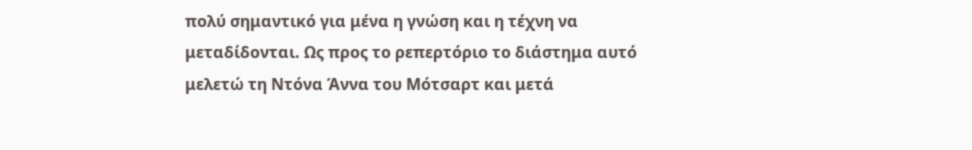πολύ σημαντικό για μένα η γνώση και η τέχνη να μεταδίδονται. Ως προς το ρεπερτόριο το διάστημα αυτό μελετώ τη Ντόνα Άννα του Μότσαρτ και μετά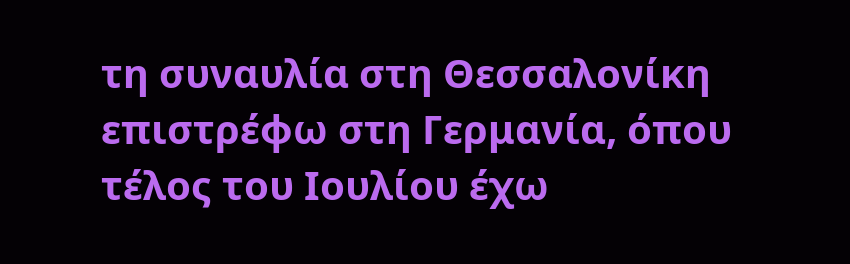τη συναυλία στη Θεσσαλονίκη επιστρέφω στη Γερμανία, όπου τέλος του Ιουλίου έχω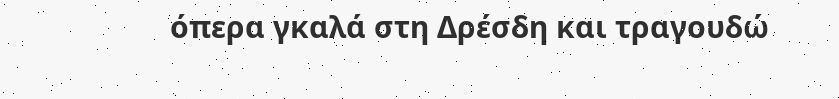όπερα γκαλά στη Δρέσδη και τραγουδώ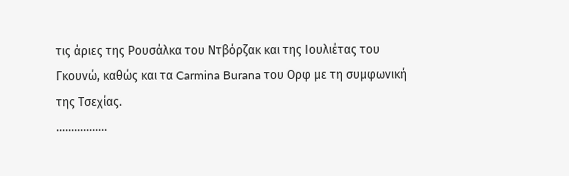τις άριες της Ρουσάλκα του Ντβόρζακ και της Ιουλιέτας του Γκουνώ, καθώς και τα Carmina Burana του Ορφ με τη συμφωνική της Τσεχίας.
……………..